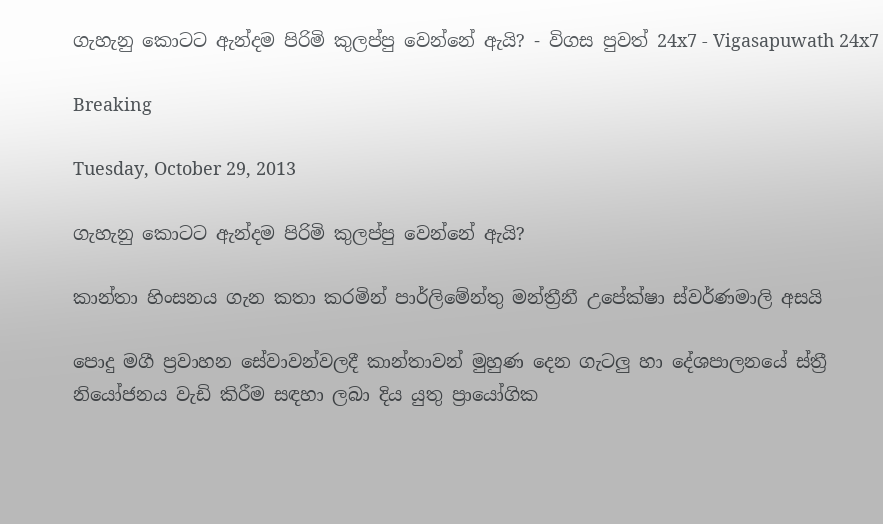ගැහැනු කොටට ඇන්දම පිරිමි කුලප්පු වෙන්නේ ඇයි? - විගස පුවත් 24x7 - Vigasapuwath 24x7

Breaking

Tuesday, October 29, 2013

ගැහැනු කොටට ඇන්දම පිරිමි කුලප්පු වෙන්නේ ඇයි?

කාන්තා හිංසනය ගැන කතා කරමින් පාර්ලිමේන්තු මන්ත්‍රීනී උපේක්ෂා ස්වර්ණමාලි අසයි

පොදු මගී ප්‍රවාහන සේවාවන්වලදී කාන්තාවන් මුහුණ දෙන ගැටලු හා දේශපාලනයේ ස්ත්‍රී නියෝජනය වැඩි කිරීම සඳහා ලබා දිය යුතු ප්‍රායෝගික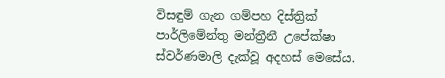විසඳුම් ගැන ගම්පහ දිස්ත්‍රික් පාර්ලිමේන්තු මන්ත්‍රීනී උපේක්ෂා ස්වර්ණමාලි දැක්වූ අදහස් මෙසේය.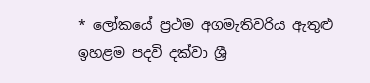* ලෝකයේ ප්‍රථම අගමැතිවරිය ඇතුළු ඉහළම පදවි දක්වා ශ්‍රී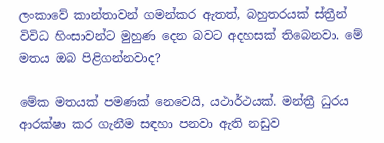ලංකාවේ කාන්තාවන් ගමන්කර ඇතත්, බහුතරයක් ස්ත්‍රීන් විවිධ හිංසාවන්ට මුහුණ දෙන බවට අදහසක් ති‍බෙනවා. මේ මතය ඔබ පිළිගන්නවාද?

මේක මතයක් පමණක් නෙවෙයි, යථාර්ථයක්. මන්ත්‍රී ධුරය ආරක්ෂා කර ගැනීම සඳහා පනවා ඇති නඩුව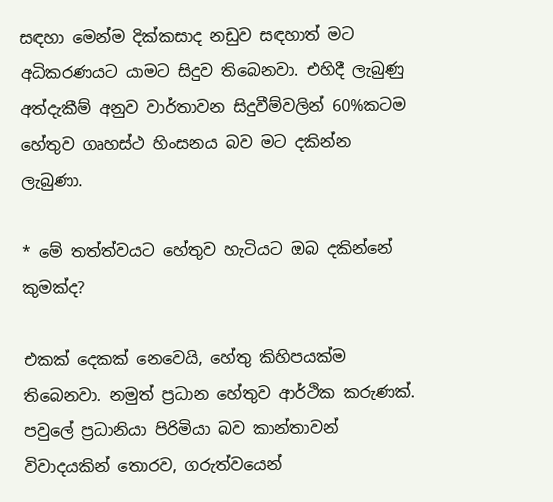සඳහා මෙන්ම දික්කසාද නඩුව සඳහාත් මට අධිකරණයට යාමට සිදුව තිබෙනවා. එහිදී ලැබුණු අත්දැකීම් අනුව වාර්තාවන සිදුවීම්වලින් 60%කටම හේතුව ගෘහස්ථ හිංසනය බව මට දකින්න ලැබුණා.

* මේ තත්ත්වයට හේතුව හැටියට ඔබ දකින්නේ කුමක්ද?

එකක් දෙකක් නෙවෙයි, හේතු කිහිපයක්ම තිබෙනවා. නමුත් ප්‍රධාන හේතුව ආර්ථික කරුණක්. පවුලේ ප්‍රධානියා පිරිමියා බව කාන්තාවන් විවාදයකින් තොරව, ගරුත්වයෙන්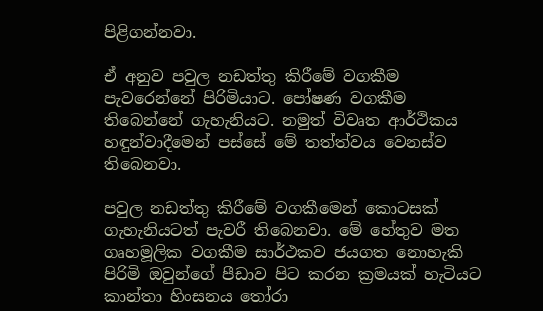පිළිගන්නවා.

ඒ අනුව පවුල නඩත්තු කිරීමේ වගකීම පැවරෙන්නේ පිරිමියාට. පෝෂණ වගකීම තිබෙන්නේ ගැහැනියට. නමුත් විවෘත ආර්ථිකය හඳුන්වාදීමෙන් පස්සේ මේ තත්ත්වය වෙනස්ව තිබෙනවා.

පවුල නඩත්තු කිරීමේ වගකීමෙන් කොටසක් ගැහැනියටත් පැවරී තිබෙනවා. මේ හේතුව මත ගෘහමූලික වගකීම සාර්ථකව ජයගත නොහැකි පිරිමි ඔවුන්ගේ පීඩාව පිට කරන ක්‍රමයක් හැටියට කාන්තා හිංසනය තෝරා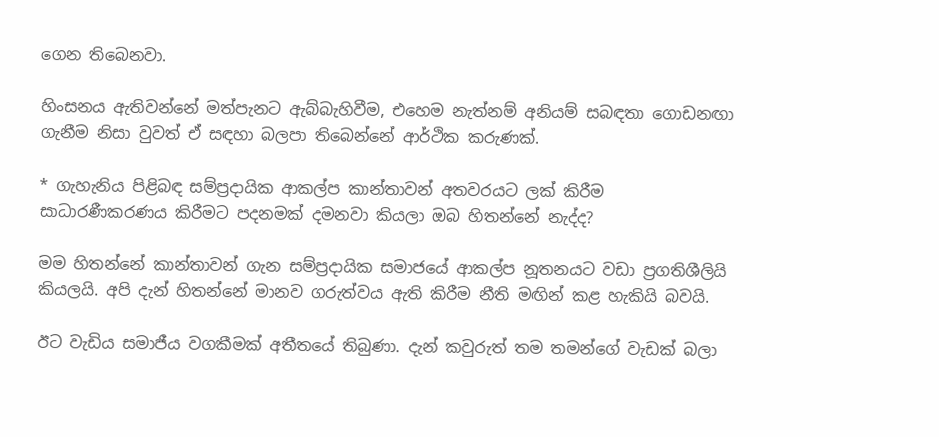ගෙන තිබෙනවා.

හිංසනය ඇතිවන්නේ මත්පැනට ඇබ්බැහිවීම, එහෙම නැත්නම් අනියම් සබඳතා ගොඩනඟා ගැනීම නිසා වුවත් ඒ සඳහා බලපා තිබෙන්නේ ආර්ථික කරුණක්.

* ගැහැනිය පිළිබඳ සම්ප්‍රදායික ආකල්ප කාන්තාවන් අතවරයට ලක් කිරීම සාධාරණීකරණය කිරීමට පදනමක් දමනවා කියලා ඔබ හිතන්නේ නැද්ද?

මම හිතන්නේ කාන්තාවන් ගැන සම්ප්‍රදායික සමාජයේ ආකල්ප නූතනයට වඩා ප්‍රගතිශීලියි කියලයි. අපි දැන් හිතන්නේ මානව ගරුත්වය ඇති කිරීම නීති මඟින් කළ හැකියි බවයි.

ඊට වැඩිය සමාජීය වගකීමක් අතීතයේ තිබුණා. දැන් කවුරුත් තම තමන්ගේ වැඩක් බලා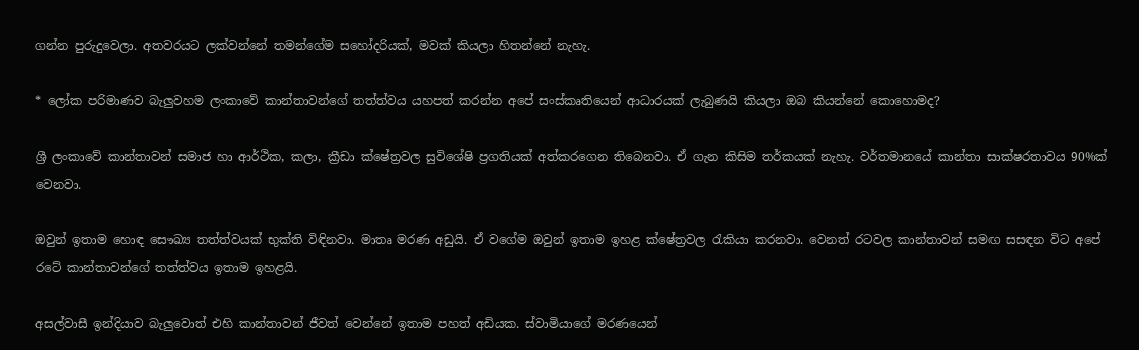ගන්න පුරුදුවෙලා. අතවරයට ලක්වන්නේ තමන්ගේම සහෝදරියක්, මවක් කියලා හිතන්නේ නැහැ.

* ලෝක පරිමාණව බැලුවහම ලංකාවේ කාන්තාවන්ගේ තත්ත්වය යහපත් කරන්න අපේ සංස්කෘතියෙන් ආධාරයක් ලැබුණයි කියලා ඔබ කියන්නේ කොහොමද?

ශ්‍රී ලංකාවේ කාන්තාවන් සමාජ හා ආර්ථික, කලා, ක්‍රීඩා ක්ෂේත්‍රවල සුවිශේෂි ප්‍රගතියක් අත්කරගෙන තිබෙනවා. ඒ ගැන කිසිම තර්කයක් නැහැ. වර්තමානයේ කාන්තා සාක්ෂරතාවය 90%ක් වෙනවා.

ඔවුන් ඉතාම හොඳ සෞඛ්‍ය තත්ත්වයක් භුක්ති විඳිනවා. මාතෘ මරණ අඩුයි. ඒ වගේම ඔවුන් ඉතාම ඉහළ ක්ෂේත්‍රවල රැකියා කරනවා. වෙනත් රටවල කාන්තාවන් සමඟ සසඳන විට අපේ රටේ කාන්තාවන්ගේ තත්ත්වය ඉතාම ඉහළයි.

අසල්වාසී ඉන්දියාව බැලුවොත් එහි කාන්තාවන් ජීවත් වෙන්නේ ඉතාම පහත් අඩියක. ස්වාමියාගේ මරණයෙන්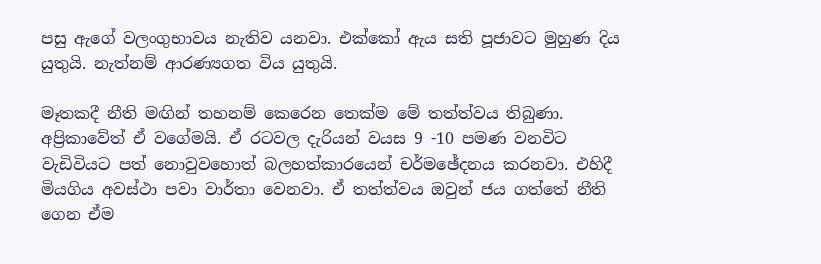පසු ඇගේ වලංගුභාවය නැතිව යනවා. එක්කෝ ඇය සති පූජාවට මුහුණ දිය යුතුයි. නැත්නම් ආරණ්‍යගත විය යුතුයි.

මෑතකදී නීති මඟින් තහනම් කෙරෙන තෙක්ම මේ තත්ත්වය තිබුණා. අප්‍රිකාවේත් ඒ වගේමයි. ඒ රටවල දැරියන් වයස 9 -10 පමණ වනවිට වැඩිවියට පත් නොවුවහොත් බලහත්කාරයෙන් චර්මඡේදනය කරනවා. එහිදී මියගිය අවස්ථා පවා වාර්තා වෙනවා. ඒ තත්ත්වය ඔවුන් ජය ගත්තේ නීති ගෙන ඒම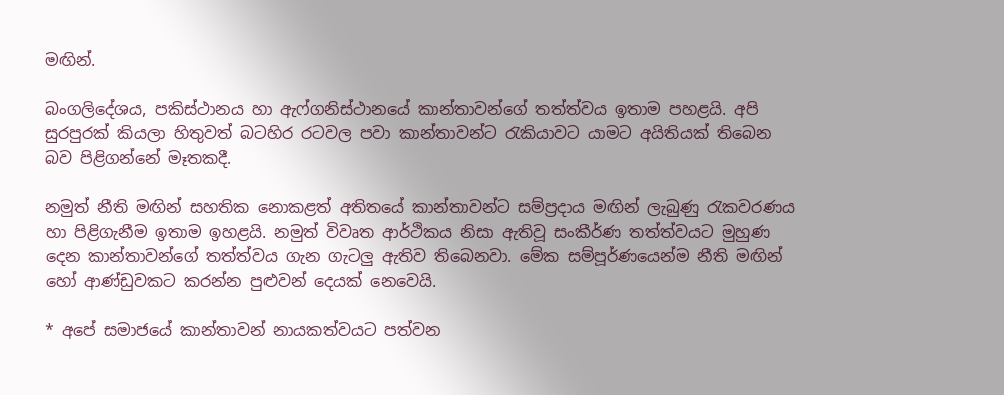මඟින්.

බංගලිදේශය, පකිස්ථානය හා ඇෆ්ගනිස්ථානයේ කාන්තාවන්ගේ තත්ත්වය ඉතාම පහළයි. අපි සුරපුරක් කියලා හිතුවත් බටහිර රටවල පවා කාන්තාවන්ට රැකියාවට යාමට අයිතියක් තිබෙන බව පිළිගන්නේ මෑතකදී.

නමුත් නීති මඟින් සහතික නොකළත් අතිතයේ කාන්තාවන්ට සම්ප්‍රදාය මඟින් ලැබුණු රැකවරණය හා පිළිගැනීම ඉතාම ඉහළයි. නමුත් විවෘත ආර්ථිකය නිසා ඇතිවූ සංකීර්ණ තත්ත්වයට මුහුණ දෙන කාන්තාවන්ගේ තත්ත්වය ගැන ගැටලු ඇතිව තිබෙනවා. මේක සම්පූර්ණයෙන්ම නීති මඟින් හෝ ආණ්ඩුවකට කරන්න පුළුවන් දෙයක් නෙවෙයි.

* අපේ සමාජයේ කාන්තාවන් නායකත්වයට පත්වන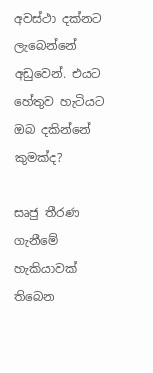අවස්ථා දක්නට ලැබෙන්නේ අඩුවෙන්. එයට හේතුව හැටියට ඔබ දකින්නේ කුමක්ද?

සෘජු තීරණ ගැනීමේ හැකියාවක් තිබෙන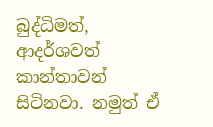බුද්ධිමත්, ආදර්ශවත් කාන්තාවන් සිටිනවා. නමුත් ඒ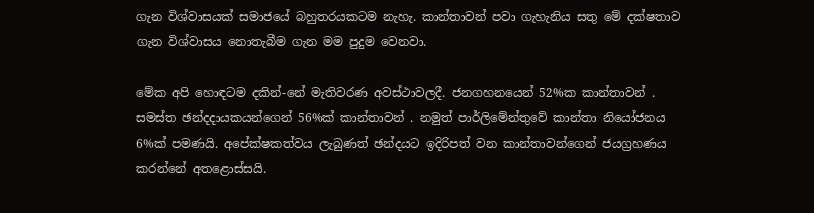ගැන විශ්වාසයක් සමාජයේ බහුතරයකටම නැහැ. කාන්තාවන් පවා ගැහැනිය සතු මේ දක්ෂතාව ගැන විශ්වාසය නොතැබීම ගැන මම පුදුම වෙනවා.

මේක අපි හොඳටම දකින්-නේ මැතිවරණ අවස්ථාවලදී. ජනගහනයෙන් 52%ක කාන්තාවන් . සමස්ත ඡන්දදායකයන්ගෙන් 56%ක් කාන්තාවන් . නමුත් පාර්ලිමේන්තුවේ කාන්තා නියෝජනය 6%ක් පමණයි. අපේක්ෂකත්වය ලැබුණත් ඡන්දයට ඉදිරිපත් වන කාන්තාවන්ගෙන් ජයග්‍රහණය කරන්නේ අතළොස්සයි.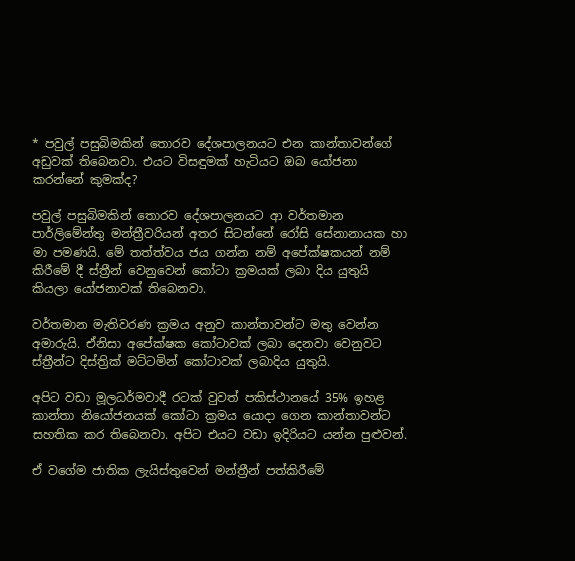* පවුල් පසුබිමකින් තොරව දේශපාලනයට එන කාන්තාවන්ගේ අඩුවක් තිබෙනවා. එයට විසඳුමක් හැටියට ඔබ යෝජනා කරන්නේ කුමක්ද?

පවුල් පසුබිමකින් තොරව දේශපාලනයට ආ වර්තමාන පාර්ලිමේන්තු මන්ත්‍රීවරියන් අතර සිටන්නේ රෝසි සේනානායක හා මා පමණයි. මේ තත්ත්වය ජය ගන්න නම් අපේක්ෂකයන් නම් කිරීමේ දී ස්ත්‍රීන් වෙනුවෙන් කෝටා ක්‍රමයක් ලබා දිය යුතුයි කියලා යෝජනාවක් තිබෙනවා.

වර්තමාන මැතිවරණ ක්‍රමය අනුව කාන්තාවන්ට මතු වෙන්න අමාරුයි. ඒනිසා අපේක්ෂක කෝටාවක් ලබා දෙනවා වෙනුවට ස්ත්‍රීන්ට දිස්ත්‍රික් මට්ටමින් කෝටාවක් ලබාදිය යුතුයි.

අපිට වඩා මූලධර්මවාදී රටක් වුවත් පකිස්ථානයේ 35% ඉහළ කාන්තා නියෝජනයක් කෝටා ක්‍රමය යොදා ගෙන කාන්තාවන්ට සහතික කර තිබෙනවා. අපිට එයට වඩා ඉදිරියට යන්න පුළුවන්.

ඒ වගේම ජාතික ලැයිස්තුවෙන් මන්ත්‍රීන් පත්කිරීමේ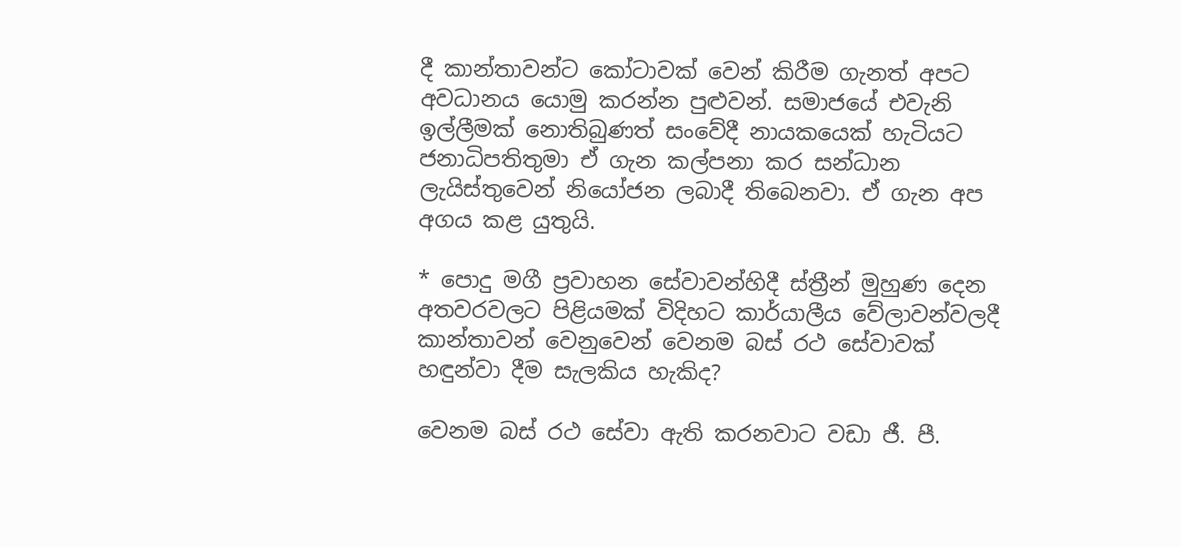දී කාන්තාවන්ට කෝටාවක් වෙන් කිරීම ගැනත් අපට අවධානය යොමු කරන්න පුළුවන්. සමාජයේ එවැනි ඉල්ලීමක් නොතිබුණ‍ත් සංවේදී නායකයෙක් හැටියට ජනාධිපතිතුමා ඒ ගැන කල්පනා කර සන්ධාන ලැයිස්තුවෙන් නියෝජන ලබාදී තිබෙනවා. ඒ ගැන අප අගය කළ යුතුයි.

* පොදු මගී ප්‍රවාහන සේවාවන්හිදී ස්ත්‍රීන් මුහුණ දෙන අතවරවලට පිළියමක් විදිහට කාර්යාලීය වේලාවන්වලදී කාන්තාවන් වෙනුවෙන් වෙනම බස් රථ සේවාවක් හඳුන්වා දීම සැලකිය හැකිද?

වෙනම බස් රථ සේවා ඇති කරනවාට වඩා ජී. පී.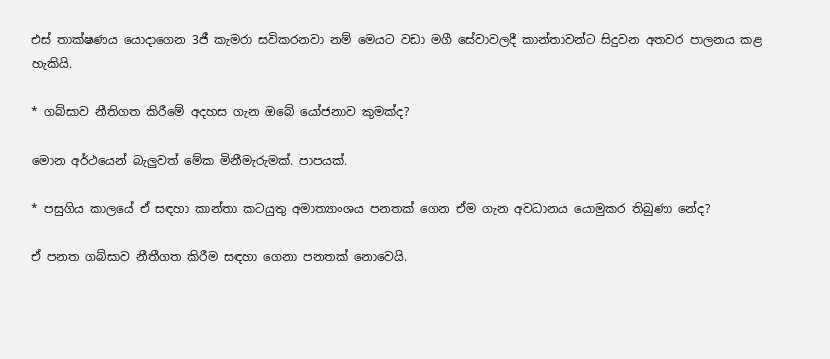එස් තාක්ෂණය යොදාගෙන 3ජී කැමරා සවිකරනවා නම් මෙයට වඩා මගී සේවාවලදී කාන්තාවන්ට සිදුවන අතවර පාලනය කළ හැකියි.

* ගබ්සාව නීතිගත කිරීමේ අදහස ගැන ඔබේ යෝජනාව කුමක්ද?

මොන අර්ථයෙන් බැලුවත් ‍මේක මිනීමැරුමක්. පාපයක්‍.

* පසුගිය කාලයේ ඒ සඳහා කාන්තා කටයුතු අමාත්‍යාංශය පනතක් ගෙන ඒම ගැන අවධානය යොමුකර තිබුණා නේද?

ඒ පනත ගබ්සාව නීතීගත කිරීම සඳහා ගෙනා පනතක් නොවෙයි.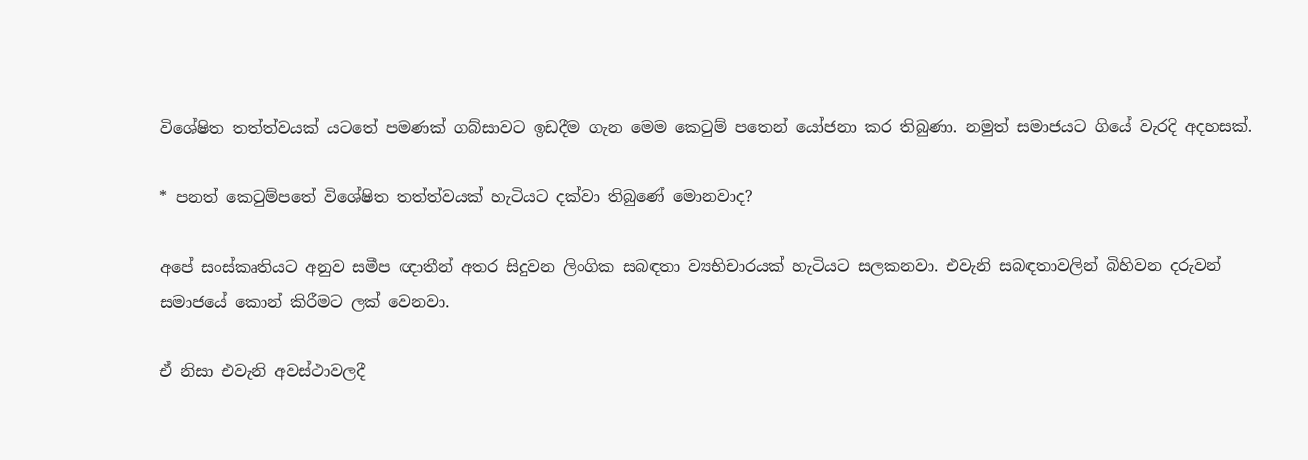විශේෂිත තත්ත්වයක් යටතේ පමණක් ගබ්සාවට ඉඩදීම ගැන මෙම කෙටුම් ප‍තෙන් යෝජනා කර තිබුණා. නමුත් සමාජයට ගියේ වැරදි අදහසක්.

* පනත් කෙටුම්පතේ විශේෂිත තත්ත්වයක් හැටියට දක්වා තිබුණේ මොනවාද?

අපේ සංස්කෘතියට අනුව සමීප ඥ‍ාතීන් අතර සිදුවන ලිංගික සබඳතා ව්‍යභිචාරයක් හැටියට සලකනවා. එවැනි සබඳතාවලින් බිහිවන දරුවන් සමාජයේ කොන් කිරීමට ලක් වෙනවා.

ඒ නිසා එවැනි අවස්ථාවලදී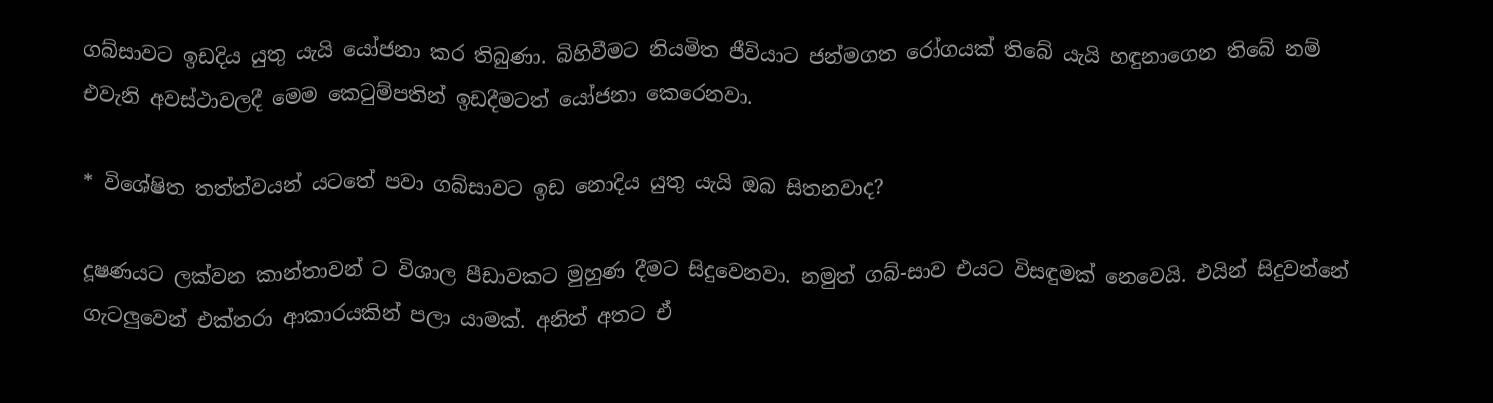ගබ්සාවට ඉඩදිය යුතු යැයි යෝජනා කර තිබුණා‍. බිහිවීමට නියමිත ජීවියාට ජන්මගත රෝගයක් තිබේ යැයි හඳුනාගෙන තිබේ නම් එවැනි අවස්ථාවලදී මෙම කෙටුම්පතින් ඉඩදීමටත් යෝජනා කෙරෙනවා.

* විශේෂිත තත්ත්වයන් යටතේ පවා ගබ්සාවට ඉඩ නොදිය යුතු යැයි ඔබ සිතනවාද?

දූෂණයට ලක්වන කාන්තාවන් ට විශාල පීඩාවකට මුහුණ දීමට සිදුවෙනවා. නමුත් ගබ්-සාව එයට විසඳුමක් නෙවෙයි. එයින් සිදුවන්නේ ගැටලුවෙන් එක්තරා ආකාරයකින් පලා යාමක්. අනිත් අතට ඒ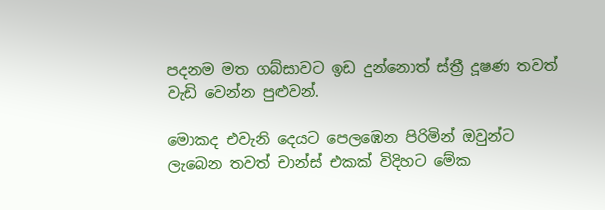පදනම මත ගබ්සාවට ඉඩ දුන්නොත් ස්ත්‍රී දූෂණ තවත් වැඩි වෙන්න පුළුවන්.

මොකද එවැනි දෙයට පෙලඹෙන පිරිමින් ඔවුන්ට ලැබෙන තවත් චාන්ස් එකක් විදිහට මේක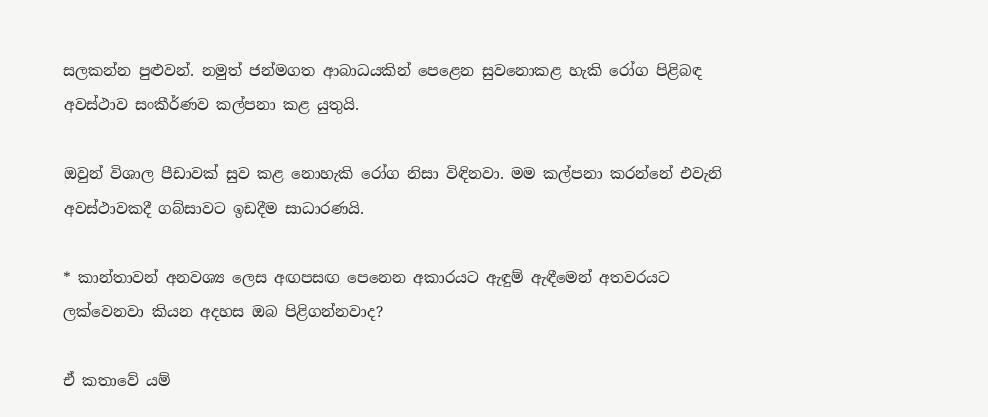සලකන්න පුළුවන්. නමුත් ජන්මගත ආබාධයකින් පෙළෙන සුවනොකළ හැකි රෝග පිළිබඳ අවස්ථාව සංකීර්ණව කල්පනා කළ යුතුයි.

ඔවුන් විශාල පීඩාවක් සුව කළ නොහැකි රෝග නිසා විඳිනවා. මම කල්පනා කරන්නේ එවැනි අවස්ථාවකදී ගබ්සාවට ඉඩදීම සාධාරණයි.

* කාන්තාවන් අනවශ්‍ය ලෙස අඟපසඟ පෙනෙන අකාරයට ඇඳුම් ඇඳීමෙන් අතවරයට ලක්වෙනවා කියන අදහස ඔබ පිළිගන්නවාද?

ඒ කතාවේ යම්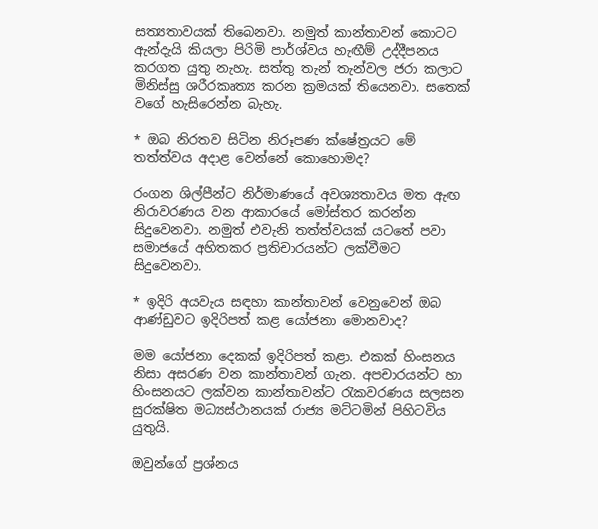සත්‍යතාවයක් තිබෙනවා. නමුත් කාන්තාවන් කොටට ඇන්දැයි කියලා පිරිමි පාර්ශ්වය හැඟීම් උද්දීපනය කරගත යුතු නැහැ. සත්තු තැන් තැන්වල ජරා කලාට මිනිස්සු ශරීරකෘත්‍ය කරන ක්‍රමයක් තියෙනවා. සතෙක් වගේ හැසිරෙන්න බැහැ.

* ඔබ නිරතව සිටින නිරූපණ ක්ෂේත්‍රයට මේ තත්ත්වය අදාළ වෙන්නේ කොහොමද?

රංගන ශිල්පීන්ට නිර්මාණයේ අවශ්‍යතාවය මත ඇඟ නිරාවරණය වන ආකාරයේ මෝස්තර කරන්න සිදුවෙනවා. නමුත් එවැනි තත්ත්වයක් යටතේ පවා සමාජයේ අහිතකර ප්‍රතිචාරයන්ට ලක්වීමට සිදුවෙනවා.

* ඉදිරි අයවැය සඳහා කාන්තාවන් වෙනුවෙන් ඔබ ආණ්ඩුවට ඉදිරිපත් කළ යෝජනා මොනවාද?

මම යෝජනා දෙකක් ඉදිරිපත් කළා. එකක් හිංසනය නිසා අසරණ වන කාන්තාවන් ගැන. අපචාරයන්ට හා හිංසනයට ලක්වන කාන්තාවන්ට රැකවරණය සලසන සුරක්ෂිත මධ්‍යස්ථානයක් රාජ්‍ය මට්ටමින් පිහිටවිය යුතුයි.

ඔවුන්ගේ ප්‍රශ්නය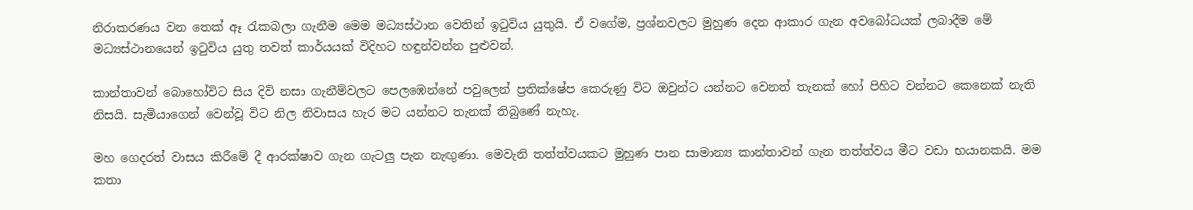නිරාකරණය වන තෙක් ඈ රැකබලා ගැනීම මෙම මධ්‍යස්ථාන වෙතින් ඉටුවිය යුතුයි. ඒ වගේම, ප්‍රශ්නවලට මුහුණ දෙන ආකාර ගැන අවබෝධයක් ලබාදීම මේ මධ්‍යස්ථානයෙන් ඉටුවිය යුතු තවත් කාර්යයක් විදිහට හඳුන්වන්න පුළුවන්.

කාන්තාවන් බොහෝවිට සිය දිවි නසා ගැනීම්වලට පෙලඹෙන්නේ පවුලෙන් ප්‍රතික්ෂේප කෙරුණු විට ඔවුන්ට යන්නට වෙනත් තැනක් හෝ පිහිට වන්නට ‍කෙනෙක් නැති නිසයි. සැමියාගෙන් වෙන්වූ විට නිල නිවාසය හැර මට යන්නට තැනක් තිබු‍ණේ නැහැ.

මහ ගෙදරත් වාසය කිරීමේ දී ආරක්ෂාව ගැන ගැටලු පැන නැඟුණා. මෙවැනි තත්ත්වයකට මුහුණ පාන සාමාන්‍ය කාන්තාවන් ගැන තත්ත්වය මීට වඩා භයානකයි. මම කතා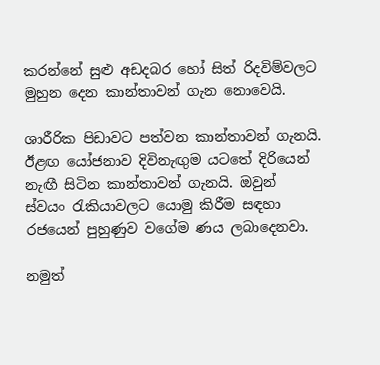කරන්නේ සුළු අඩදබර හෝ සිත් රිදවිම්වලට මුහුන දෙන කාන්තාවන් ගැන නොවෙයි.

ශාරීරික පිඩාවට පත්වන කාන්තාවන් ගැනයි. ඊළඟ යෝජනාව දිවිනැඟුම යටතේ දිරියෙන් නැඟී සිටින කාන්තාවන් ගැනයි. ඔවුන් ස්වයං රැකියාවල‍ට යොමු කිරීම සඳහා රජයෙන් පුහුණුව වගේම ණය ලබාදෙනවා.

නමුත්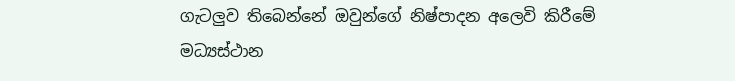ගැටලුව තිබෙන්නේ ඔවුන්ගේ නිෂ්පාදන අලෙවි කිරීමේ මධ්‍යස්ථාන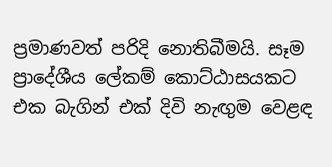ප්‍රමාණවත් පරිදි නොතිබීමයි. සෑම ප්‍රාදේශීය ලේකම් කොට්ඨාසයකට එක බැගින් එක් දිවි නැඟුම වෙළඳ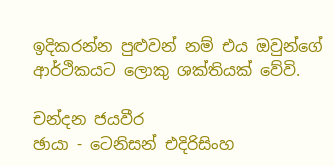ඉදිකරන්න පුළුවන් නම් එය ඔවුන්ගේ ආර්ථිකයට ලොකු ශක්තියක් වේවි‍.

චන්දන ජයවීර
ඡායා - ටෙනිසන් එදිරිසිංහ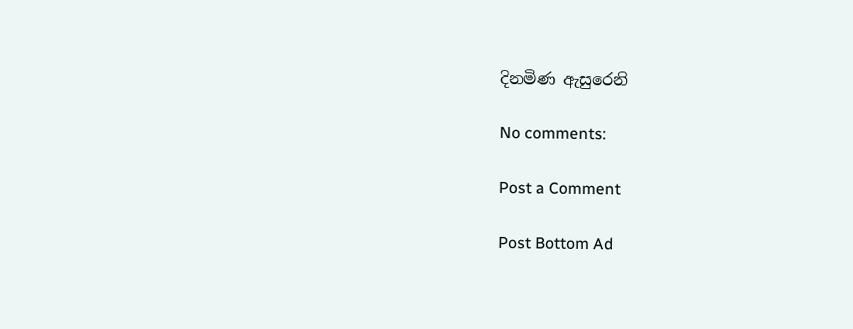දිනමිණ ඇසුරෙනි

No comments:

Post a Comment

Post Bottom Ad